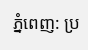ភ្នំពេញ: ប្រ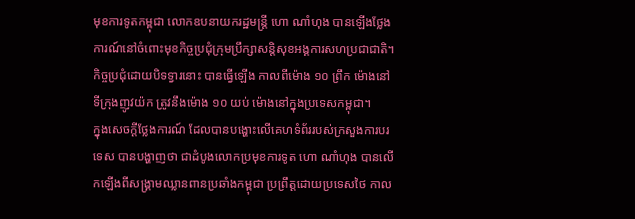មុខការទូតកម្ពុជា លោកឧបនាយករដ្ឋមន្ត្រី ហោ ណាំហុង បានឡើងថ្លែងការណ៍នៅចំពោះមុខកិច្ចប្រជុំក្រុមប្រឹក្សាសន្តិសុខអង្គការសហប្រជាជាតិ។ កិច្ចប្រជុំដោយបិទទ្វារនោះ បានធ្វើឡើង កាលពីម៉ោង ១០ ព្រឹក ម៉ោងនៅទីក្រុងញូវយ៉ក ត្រូវនឹងម៉ោង ១០ យប់ ម៉ោងនៅក្នុងប្រទេសកម្ពុជា។
ក្នុងសេចក្តីថ្លែងការណ៍ ដែលបានបង្ហោះលើគេហទំព័ររបស់ក្រសួងការបរទេស បានបង្ហាញថា ជាដំបូងលោកប្រមុខការទូត ហោ ណាំហុង បានលើកឡើងពីសង្គ្រាមឈ្លានពានប្រឆាំងកម្ពុជា ប្រព្រឹត្តដោយប្រទេសថៃ កាល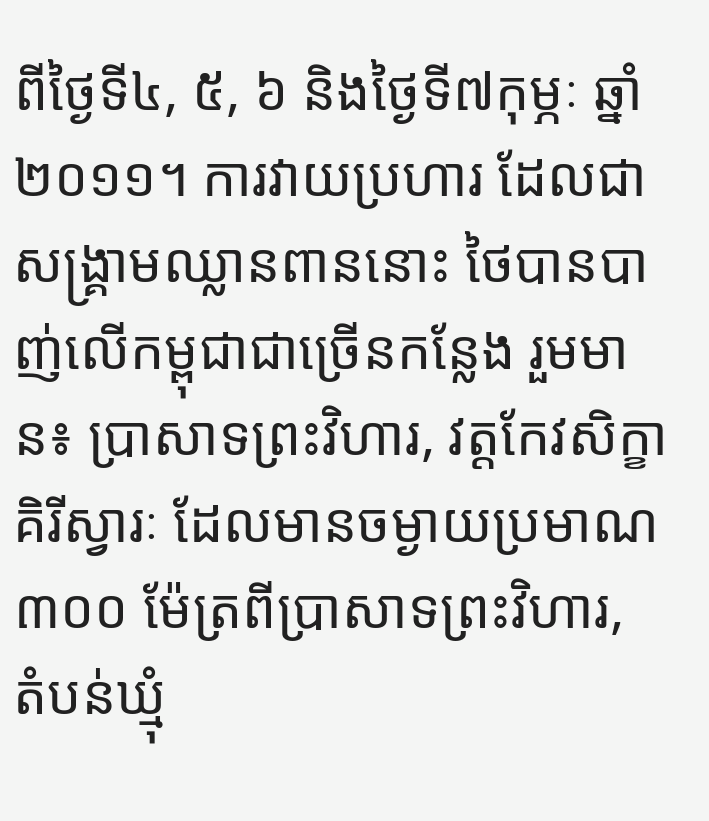ពីថ្ងៃទី៤, ៥, ៦ និងថ្ងៃទី៧កុម្ភៈ ឆ្នាំ២០១១។ ការវាយប្រហារ ដែលជាសង្គ្រាមឈ្លានពាននោះ ថៃបានបាញ់លើកម្ពុជាជាច្រើនកន្លែង រួមមាន៖ ប្រាសាទព្រះវិហារ, វត្តកែវសិក្ខាគិរីស្វារៈ ដែលមានចម្ងាយប្រមាណ ៣០០ ម៉ែត្រពីប្រាសាទព្រះវិហារ, តំបន់ឃ្មុំ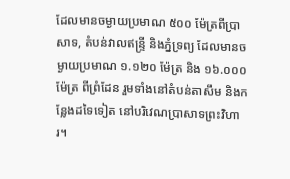ដែលមានចម្ងាយប្រមាណ ៥០០ ម៉ែត្រពីប្រាសាទ, តំបន់វាលឥន្ទ្រី និងភ្នំទ្រព្យ ដែលមានចម្ងាយប្រមាណ ១.១២០ ម៉ែត្រ និង ១៦.០០០ ម៉ែត្រ ពីព្រំដែន រួមទាំងនៅតំបន់តាសឹម និងកន្លែងដទៃទៀត នៅបរិវេណប្រាសាទព្រះវិហារ។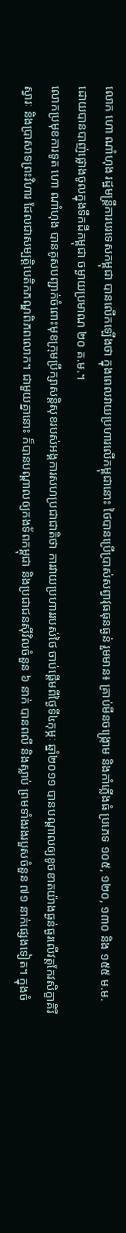លោក ហោ ណាំហុង រដ្ឋមន្ត្រីការបរទេសកម្ពុជា បានលើកឡើងថា ក្នុងពេលវាយប្រហារលើកម្ពុជានោះ ថៃបានប្រើប្រាស់សព្វាវុធធុនធ្ងន់ រួមមាន៖ គ្រាប់មីនចង្ក្រោម និងកាំភ្លើងធំ ប្រភេទ ១០៥, ១២០, ១៣០ និង ១៥៥ ម.ម. ដោយបានបាញ់ផ្លោងចូលក្នុងទឹកដីកម្ពុជា ចម្ងាយប្រមាណ ២០ គ.ម.។
លោកប្រមុខការទូត ហោ ណាំហុង បានគូសបញ្ជាក់ចំពោះមុខក្រុមប្រឹក្សាសន្តិសុខរបស់អង្គការសហប្រជាជាតិថា ការវាយប្រហាររបស់ថៃ ចាប់ផ្តើមពីថ្ងៃទី៤កុម្ភៈ ឆ្នាំ២០១១ បានបណ្តាលឲ្យខូចខាតយ៉ាងធ្ងន់ធ្ងរលើវត្តកែវសិក្ខាគិរីស្វារៈ និងប្រាសាទព្រះវិហារ ដែលជាសម្បត្តិបេតិកភណ្ឌពិភពលោក។ ជាមួយគ្នានោះ ក៏បានបណ្តាលឲ្យកងទ័ពកម្ពុជា និងប្រជាជនស៊ីវិលចំនួន ៦ នាក់ បានពលី និងស្លាប់ ព្រមទាំងរងរបួសចំនួន ៧១ នាក់ផ្សេងទៀត។ ក្នុងចំ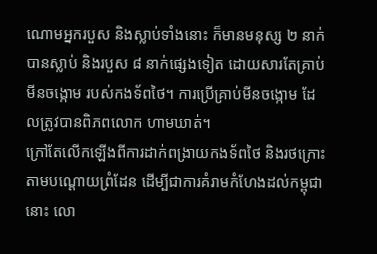ណោមអ្នករបួស និងស្លាប់ទាំងនោះ ក៏មានមនុស្ស ២ នាក់ បានស្លាប់ និងរបួស ៨ នាក់ផ្សេងទៀត ដោយសារតែគ្រាប់មីនចង្កោម របស់កងទ័ពថៃ។ ការប្រើគ្រាប់មីនចង្កោម ដែលត្រូវបានពិភពលោក ហាមឃាត់។
ក្រៅតែលើកឡើងពីការដាក់ពង្រាយកងទ័ពថៃ និងរថក្រោះ តាមបណ្តោយព្រំដែន ដើម្បីជាការគំរាមកំហែងដល់កម្ពុជានោះ លោ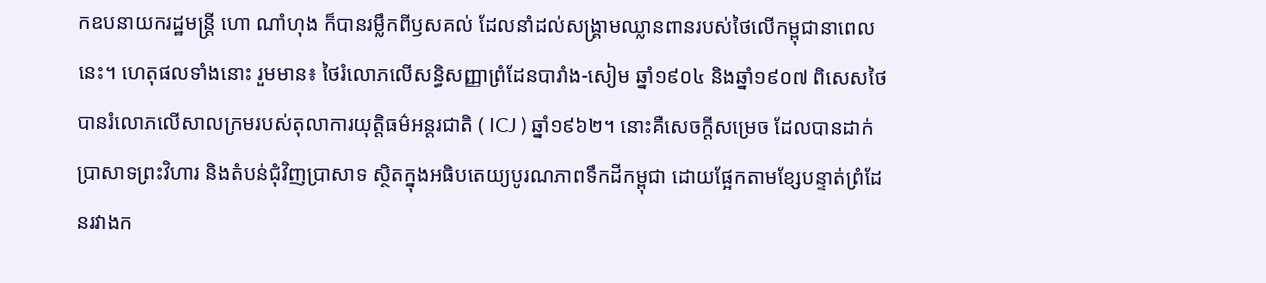កឧបនាយករដ្ឋមន្ត្រី ហោ ណាំហុង ក៏បានរម្លឹកពីឫសគល់ ដែលនាំដល់សង្គ្រាមឈ្លានពានរបស់ថៃលើកម្ពុជានាពេលនេះ។ ហេតុផលទាំងនោះ រួមមាន៖ ថៃរំលោភលើសន្ធិសញ្ញាព្រំដែនបារាំង-សៀម ឆ្នាំ១៩០៤ និងឆ្នាំ១៩០៧ ពិសេសថៃបានរំលោភលើសាលក្រមរបស់តុលាការយុត្តិធម៌អន្តរជាតិ ( ICJ ) ឆ្នាំ១៩៦២។ នោះគឺសេចក្តីសម្រេច ដែលបានដាក់ប្រាសាទព្រះវិហារ និងតំបន់ជុំវិញប្រាសាទ ស្ថិតក្នុងអធិបតេយ្យបូរណភាពទឹកដីកម្ពុជា ដោយផ្អែកតាមខ្សែបន្ទាត់ព្រំដែនរវាងក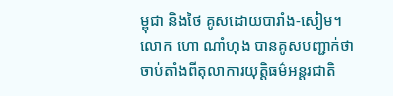ម្ពុជា និងថៃ គូសដោយបារាំង-សៀម។
លោក ហោ ណាំហុង បានគូសបញ្ជាក់ថា ចាប់តាំងពីតុលាការយុត្តិធម៌អន្តរជាតិ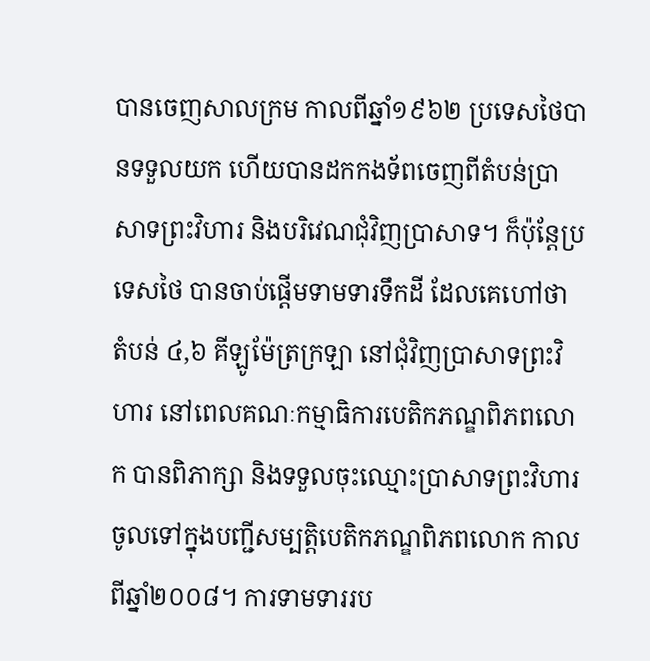បានចេញសាលក្រម កាលពីឆ្នាំ១៩៦២ ប្រទេសថៃបានទទួលយក ហើយបានដកកងទ័ពចេញពីតំបន់ប្រាសាទព្រះវិហារ និងបរិវេណជុំវិញប្រាសាទ។ ក៏ប៉ុន្តែប្រទេសថៃ បានចាប់ផ្តើមទាមទារទឹកដី ដែលគេហៅថា តំបន់ ៤,៦ គីឡូម៉ែត្រក្រឡា នៅជុំវិញប្រាសាទព្រះវិហារ នៅពេលគណៈកម្មាធិការបេតិកភណ្ឌពិភពលោក បានពិភាក្សា និងទទួលចុះឈ្មោះប្រាសាទព្រះវិហារ ចូលទៅក្នុងបញ្ជីសម្បត្តិបេតិកភណ្ឌពិភពលោក កាលពីឆ្នាំ២០០៨។ ការទាមទាររប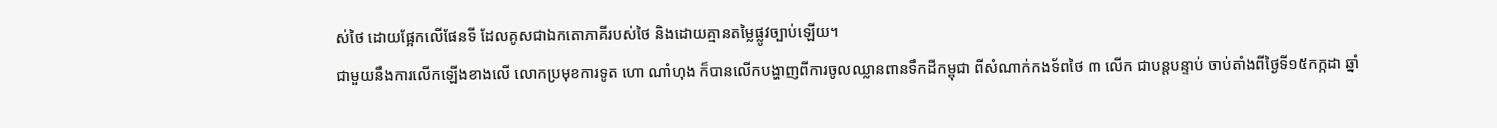ស់ថៃ ដោយផ្អែកលើផែនទី ដែលគូសជាឯកតោភាគីរបស់ថៃ និងដោយគ្មានតម្លៃផ្លូវច្បាប់ឡើយ។
ជាមួយនឹងការលើកឡើងខាងលើ លោកប្រមុខការទូត ហោ ណាំហុង ក៏បានលើកបង្ហាញពីការចូលឈ្លានពានទឹកដីកម្ពុជា ពីសំណាក់កងទ័ពថៃ ៣ លើក ជាបន្តបន្ទាប់ ចាប់តាំងពីថ្ងៃទី១៥កក្កដា ឆ្នាំ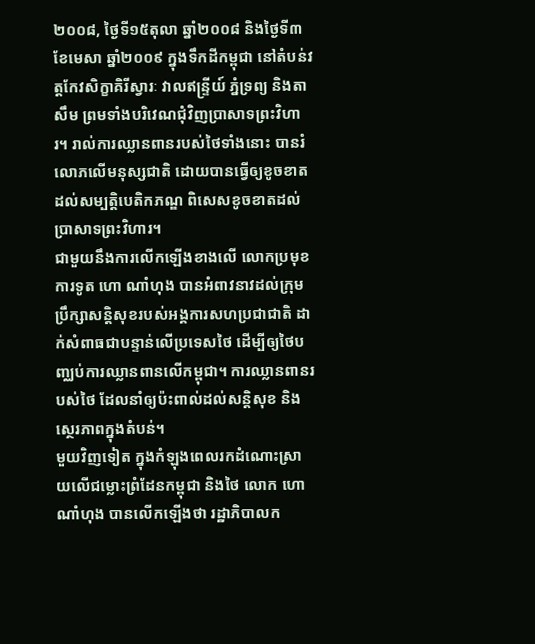២០០៨, ថ្ងៃទី១៥តុលា ឆ្នាំ២០០៨ និងថ្ងៃទី៣ ខែមេសា ឆ្នាំ២០០៩ ក្នុងទឹកដីកម្ពុជា នៅតំបន់វត្តកែវសិក្ខាគិរីស្វារៈ វាលឥន្ទ្រីយ៍ ភ្នំទ្រព្យ និងតាសឹម ព្រមទាំងបរិវេណជុំវិញប្រាសាទព្រះវិហារ។ រាល់ការឈ្លានពានរបស់ថៃទាំងនោះ បានរំលោភលើមនុស្សជាតិ ដោយបានធ្វើឲ្យខូចខាតដល់សម្បត្តិបេតិកភណ្ឌ ពិសេសខូចខាតដល់ប្រាសាទព្រះវិហារ។
ជាមួយនឹងការលើកឡើងខាងលើ លោកប្រមុខការទូត ហោ ណាំហុង បានអំពាវនាវដល់ក្រុមប្រឹក្សាសន្តិសុខរបស់អង្គការសហប្រជាជាតិ ដាក់សំពាធជាបន្ទាន់លើប្រទេសថៃ ដើម្បីឲ្យថៃបញ្ឈប់ការឈ្លានពានលើកម្ពុជា។ ការឈ្លានពានរបស់ថៃ ដែលនាំឲ្យប៉ះពាល់ដល់សន្តិសុខ និងស្ថេរភាពក្នុងតំបន់។
មួយវិញទៀត ក្នុងកំឡុងពេលរកដំណោះស្រាយលើជម្លោះព្រំដែនកម្ពុជា និងថៃ លោក ហោ ណាំហុង បានលើកឡើងថា រដ្ឋាភិបាលក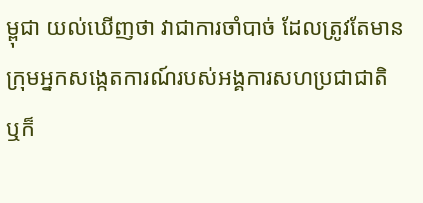ម្ពុជា យល់ឃើញថា វាជាការចាំបាច់ ដែលត្រូវតែមានក្រុមអ្នកសង្កេតការណ៍របស់អង្គការសហប្រជាជាតិ ឬក៏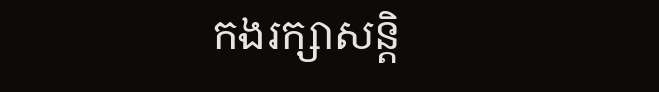កងរក្សាសន្តិ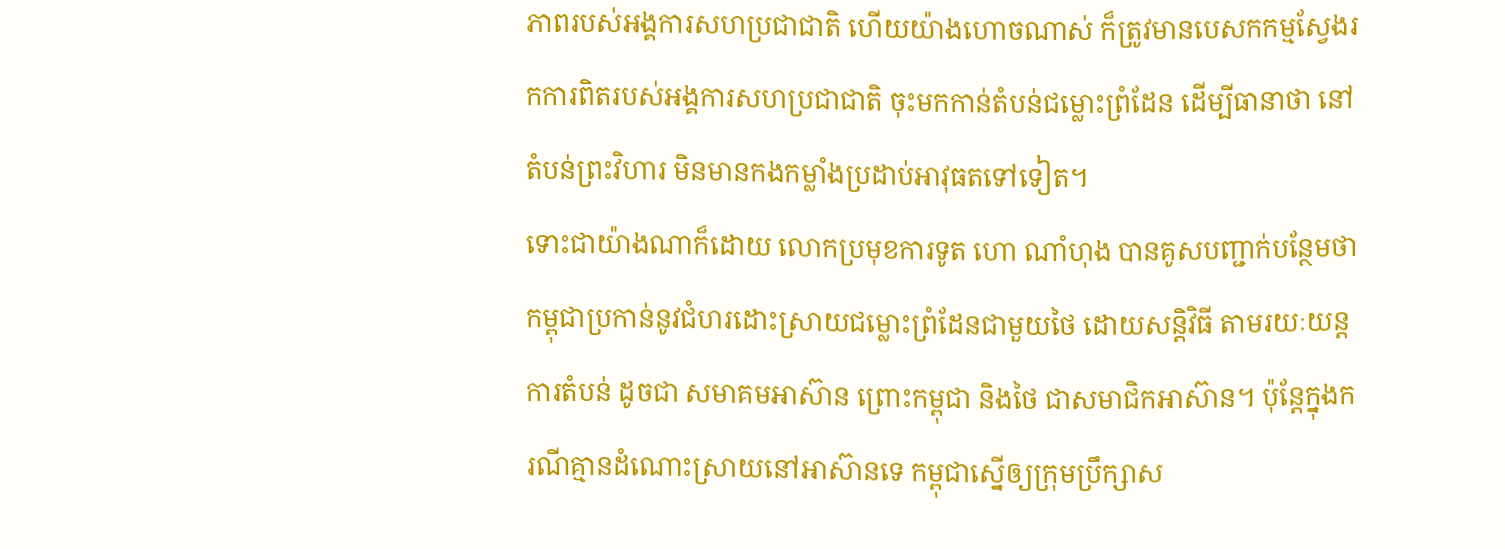ភាពរបស់អង្គការសហប្រជាជាតិ ហើយយ៉ាងហោចណាស់ ក៏ត្រូវមានបេសកកម្មស្វែងរកការពិតរបស់អង្គការសហប្រជាជាតិ ចុះមកកាន់តំបន់ជម្លោះព្រំដែន ដើម្បីធានាថា នៅតំបន់ព្រះវិហារ មិនមានកងកម្លាំងប្រដាប់អាវុធតទៅទៀត។
ទោះជាយ៉ាងណាក៏ដោយ លោកប្រមុខការទូត ហោ ណាំហុង បានគូសបញ្ជាក់បន្ថែមថា កម្ពុជាប្រកាន់នូវជំហរដោះស្រាយជម្លោះព្រំដែនជាមួយថៃ ដោយសន្តិវិធី តាមរយៈយន្តការតំបន់ ដូចជា សមាគមអាស៊ាន ព្រោះកម្ពុជា និងថៃ ជាសមាជិកអាស៊ាន។ ប៉ុន្តែក្នុងករណីគ្មានដំណោះស្រាយនៅអាស៊ានទេ កម្ពុជាស្នើឲ្យក្រុមប្រឹក្សាស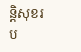ន្តិសុខរប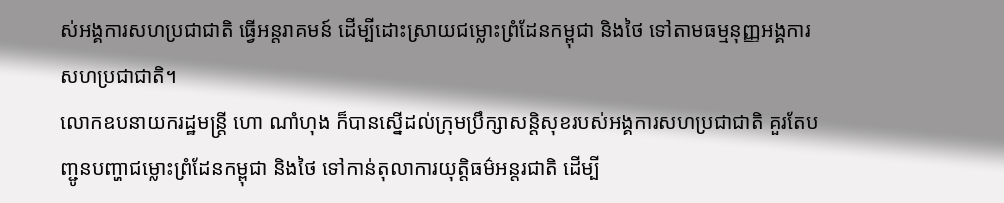ស់អង្គការសហប្រជាជាតិ ធ្វើអន្តរាគមន៍ ដើម្បីដោះស្រាយជម្លោះព្រំដែនកម្ពុជា និងថៃ ទៅតាមធម្មនុញ្ញអង្គការសហប្រជាជាតិ។
លោកឧបនាយករដ្ឋមន្ត្រី ហោ ណាំហុង ក៏បានស្នើដល់ក្រុមប្រឹក្សាសន្តិសុខរបស់អង្គការសហប្រជាជាតិ គួរតែបញ្ជូនបញ្ហាជម្លោះព្រំដែនកម្ពុជា និងថៃ ទៅកាន់តុលាការយុត្តិធម៌អន្តរជាតិ ដើម្បី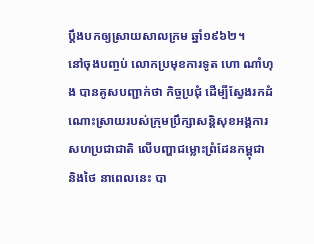ប្តឹងបកឲ្យស្រាយសាលក្រម ឆ្នាំ១៩៦២។
នៅចុងបញ្ចប់ លោកប្រមុខការទូត ហោ ណាំហុង បានគូសបញ្ជាក់ថា កិច្ចប្រជុំ ដើម្បីស្វែងរកដំណោះស្រាយរបស់ក្រុមប្រឹក្សាសន្តិសុខអង្គការសហប្រជាជាតិ លើបញ្ហាជម្លោះព្រំដែនកម្ពុជា និងថៃ នាពេលនេះ បា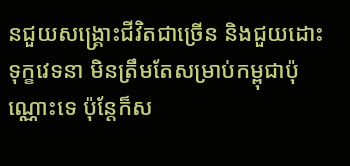នជួយសង្គ្រោះជីវិតជាច្រើន និងជួយដោះទុក្ខវេទនា មិនត្រឹមតែសម្រាប់កម្ពុជាប៉ុណ្ណោះទេ ប៉ុន្តែក៏ស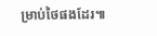ម្រាប់ថៃផងដែរ៕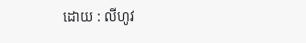ដោយ : លីហូវ